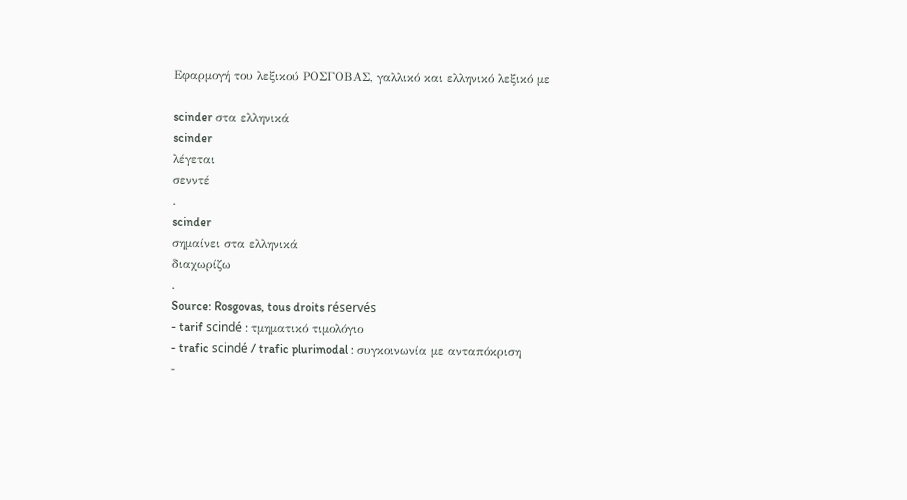Εφαρμογή του λεξικού ΡΟΣΓΟΒΑΣ, γαλλικό και ελληνικό λεξικό με

scinder στα ελληνικά
scinder
λέγεται
σενντέ
.
scinder
σημαίνει στα ελληνικά
διαχωρίζω
.
Source: Rosgovas, tous droits réservés
- tarif scindé : τμηματικό τιμολόγιο
- trafic scindé / trafic plurimodal : συγκοινωνία με ανταπόκριση
-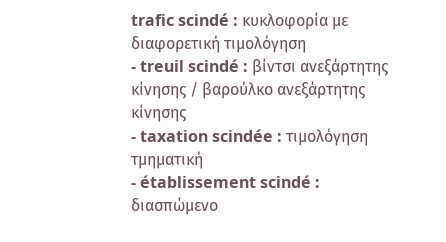trafic scindé : κυκλοφορία με διαφορετική τιμολόγηση
- treuil scindé : βίντσι ανεξάρτητης κίνησης / βαρούλκο ανεξάρτητης κίνησης
- taxation scindée : τιμολόγηση τμηματική
- établissement scindé : διασπώμενο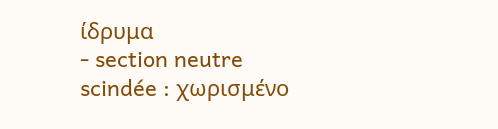ίδρυμα
- section neutre scindée : χωρισμένο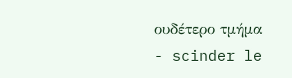ουδέτερο τμήμα
- scinder le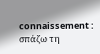connaissement : σπάζω τη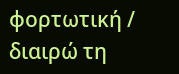φορτωτική / διαιρώ τη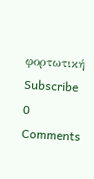φορτωτική
Subscribe
0 Comments